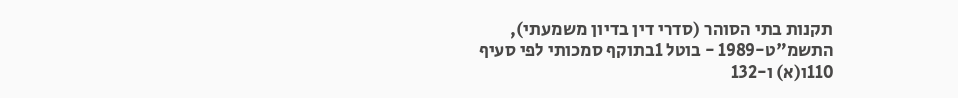תקנות בתי הסוהר (סדרי דין בדיון משמעתי), התשמ"ט-1989 - בוטל 1בתוקף סמכותי לפי סעיף 110ו(א) ו-132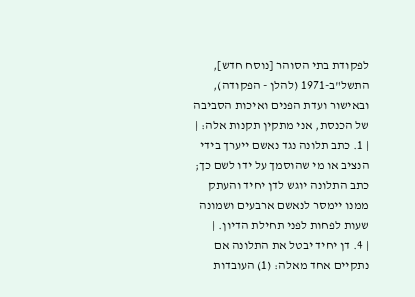לפקודת בתי הסוהר [נוסח חדש], התשל"ב-1971 (להלן - הפקודה), ובאישור ועדת הפנים ואיכות הסביבה של הכנסת, אני מתקין תקנות אלה: |
| 1. כתב תלונה נגד נאשם ייערך בידי הנציב או מי שהוסמך על ידו לשם כך; כתב התלונה יוגש לדן יחיד והעתק ממנו יימסר לנאשם ארבעים ושמונה שעות לפחות לפני תחילת הדיון. |
| 4. דן יחיד יבטל את התלונה אם נתקיים אחד מאלה: (1) העובדות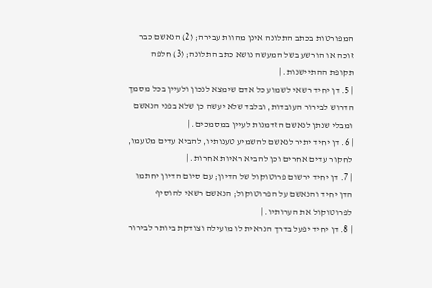המפורטות בכתב התלונה אינן מהוות עבירה; (2) הנאשם כבר זוכה או הורשע בשל המעשה נושא כתב התלונה; (3) חלפה תקופת ההתיישנות. |
| 5. דן יחיד רשאי לשמוע כל אדם שימצא לנכון ולעיין בכל מסמך הדרוש לבירור העובדות, ובלבד שלא יעשה כן שלא בפני הנאשם ומבלי שנתן לנאשם הזדמנות לעיין במסמכים. |
| 6. דן יחיד יתיר לנאשם להשמיע טענותיו, להביא עדים מטעמו, לחקור עדים אחרים וכן להביא ראיות אחרות. |
| 7. דן יחיד ירשום פרוטוקול של הדיון; עם סיום הדיון יחתמו הדן יחיד והנאשם על הפרוטוקול; הנאשם רשאי להוסיף לפרוטוקול את הערותיו. |
| 8. דן יחיד יפעל בדרך הנראית לו מועילה וצודקת ביותר לבירור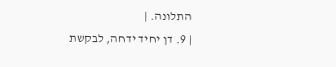התלונה. |
| 9. דן יחיד ידחה, לבקשת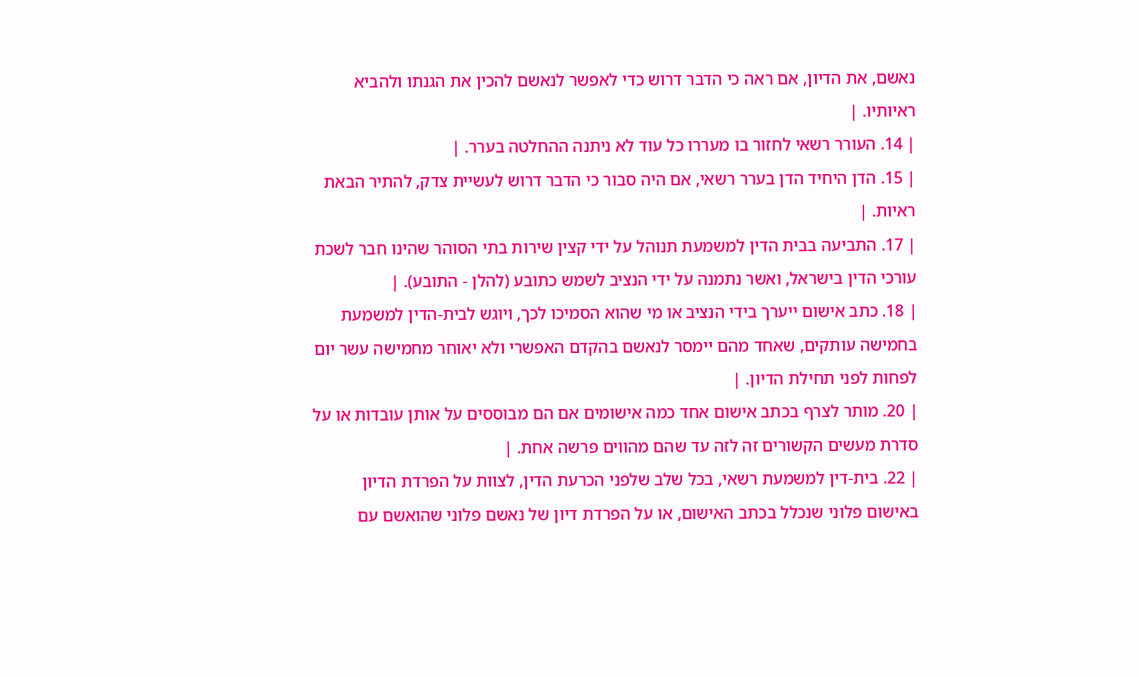נאשם, את הדיון, אם ראה כי הדבר דרוש כדי לאפשר לנאשם להכין את הגנתו ולהביא ראיותיו. |
| 14. העורר רשאי לחזור בו מעררו כל עוד לא ניתנה ההחלטה בערר. |
| 15. הדן היחיד הדן בערר רשאי, אם היה סבור כי הדבר דרוש לעשיית צדק, להתיר הבאת ראיות. |
| 17. התביעה בבית הדין למשמעת תנוהל על ידי קצין שירות בתי הסוהר שהינו חבר לשכת עורכי הדין בישראל, ואשר נתמנה על ידי הנציב לשמש כתובע (להלן - התובע). |
| 18. כתב אישום ייערך בידי הנציב או מי שהוא הסמיכו לכך, ויוגש לבית-הדין למשמעת בחמישה עותקים, שאחד מהם יימסר לנאשם בהקדם האפשרי ולא יאוחר מחמישה עשר יום לפחות לפני תחילת הדיון. |
| 20. מותר לצרף בכתב אישום אחד כמה אישומים אם הם מבוססים על אותן עובדות או על סדרת מעשים הקשורים זה לזה עד שהם מהווים פרשה אחת. |
| 22. בית-דין למשמעת רשאי, בכל שלב שלפני הכרעת הדין, לצוות על הפרדת הדיון באישום פלוני שנכלל בכתב האישום, או על הפרדת דיון של נאשם פלוני שהואשם עם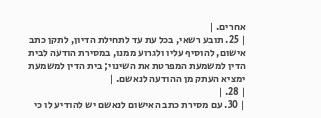אחרים. |
| 25. תובע רשאי, בכל עת עד לתחילת הדיון, לתקן כתב אישום, להוסיף עליו ולגרוע ממנו, במסירת הודעה לבית הדין למשמעת המפרטת את השינוי; בית הדין למשמעת ימציא העתק מן ההודעה לנאשם. |
| 28. |
| 30. עם מסירת כתב האישום לנאשם יש להודיע לו כי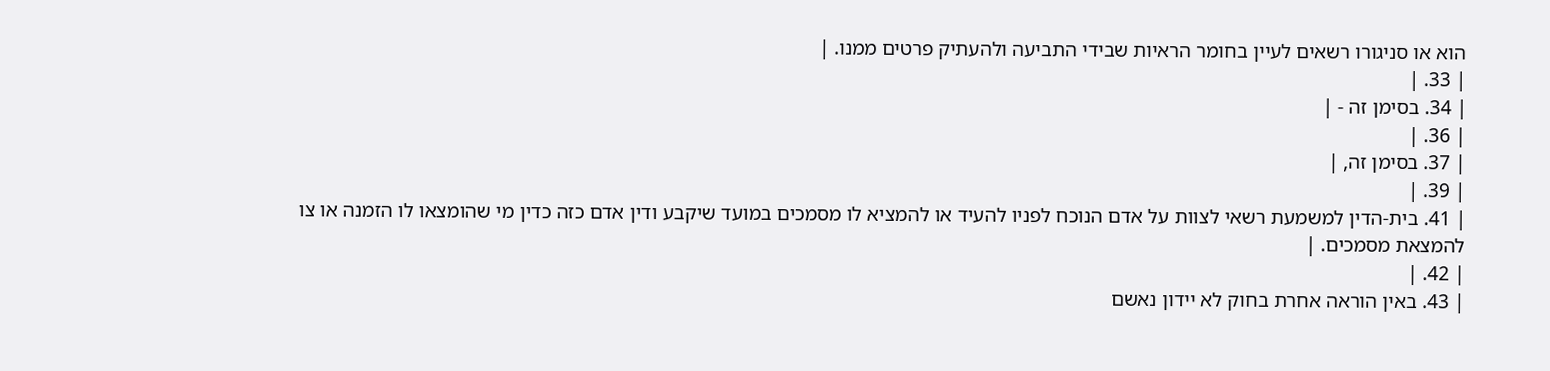הוא או סניגורו רשאים לעיין בחומר הראיות שבידי התביעה ולהעתיק פרטים ממנו. |
| 33. |
| 34. בסימן זה - |
| 36. |
| 37. בסימן זה, |
| 39. |
| 41. בית-הדין למשמעת רשאי לצוות על אדם הנוכח לפניו להעיד או להמציא לו מסמכים במועד שיקבע ודין אדם כזה כדין מי שהומצאו לו הזמנה או צו להמצאת מסמכים. |
| 42. |
| 43. באין הוראה אחרת בחוק לא יידון נאשם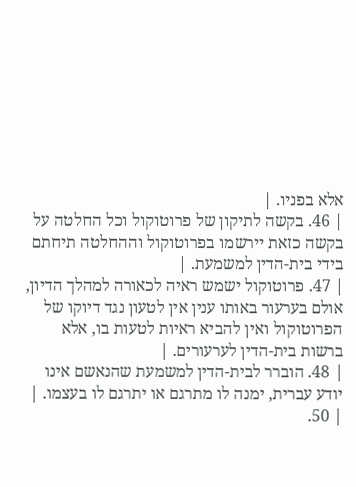אלא בפניו. |
| 46. בקשה לתיקון של פרוטוקול וכל החלטה על בקשה כזאת יירשמו בפרוטוקול וההחלטה תיחתם בידי בית-הדין למשמעת. |
| 47. פרוטוקול ישמש ראיה לכאורה למהלך הדיון, אולם בערעור באותו ענין אין לטעון נגד דיוקו של הפרוטוקול ואין להביא ראיות לטעות בו, אלא ברשות בית-הדין לערעורים. |
| 48. הוברר לבית-הדין למשמעת שהנאשם אינו יודע עברית, ימנה לו מתרגם או יתרגם לו בעצמו. |
| 50.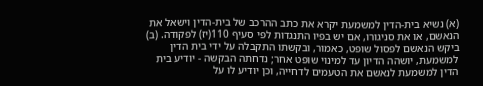(א) נשיא בית-הדין למשמעת יקרא את כתב ההרכב של בית-הדין וישאל את הנאשם, או את סניגורו, אם יש בפיו התנגדות לפי סעיף 110(יז) לפקודה. (ב) ביקש הנאשם לפסול שופט, כאמור, ובקשתו התקבלה על ידי בית הדין למשמעת, יושהה הדיון עד למינוי שופט אחר; נדחתה הבקשה - יודיע בית הדין למשמעת לנאשם את הטעמים לדחייה, וכן יודיע לו על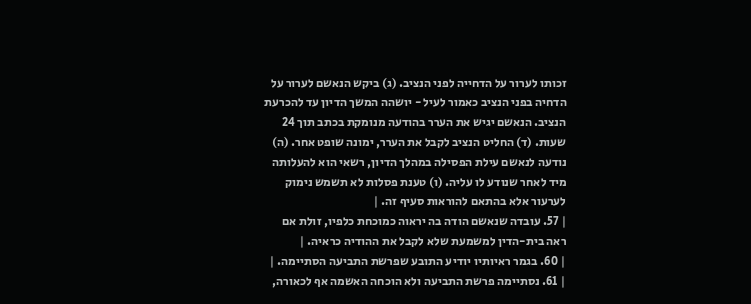זכותו לערור על הדחייה לפני הנציב. (ג) ביקש הנאשם לערור על הדחיה בפני הנציב כאמור לעיל - יושהה המשך הדיון עד להכרעת הנציב. הנאשם יגיש את הערר בהודעה מנומקת בכתב תוך 24 שעות. (ד) החליט הנציב לקבל את הערר, ימונה שופט אחר. (ה) נודעה לנאשם עילת הפסילה במהלך הדיון, רשאי הוא להעלותה מיד לאחר שנודע לו עליה. (ו) טענת פסלות לא תשמש נימוק לערעור אלא בהתאם להוראות סעיף זה. |
| 57. עובדה שנאשם הודה בה יראוה כמוכחת כלפיו, זולת אם ראה בית-הדין למשמעת שלא לקבל את ההודיה כראיה. |
| 60. בגמר ראיותיו יודיע התובע שפרשת התביעה הסתיימה. |
| 61. נסתיימה פרשת התביעה ולא הוכחה האשמה אף לכאורה,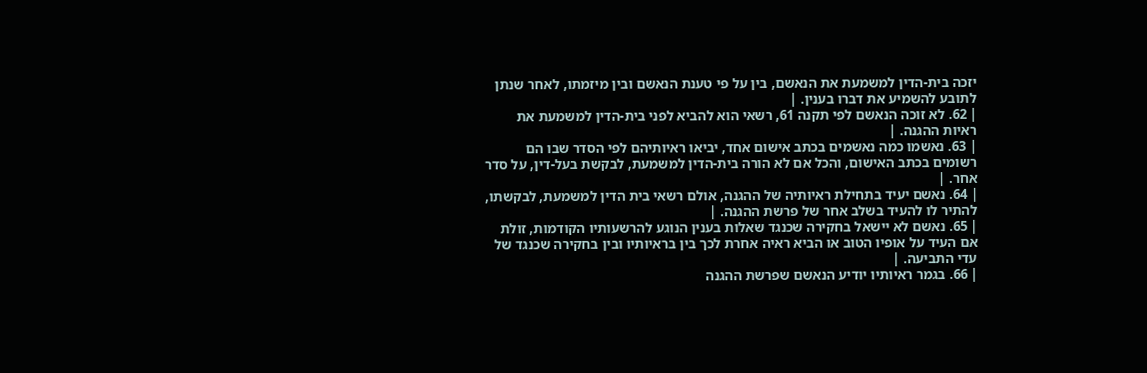יזכה בית-הדין למשמעת את הנאשם, בין על פי טענת הנאשם ובין מיזמתו, לאחר שנתן לתובע להשמיע את דברו בענין. |
| 62. לא זוכה הנאשם לפי תקנה 61, רשאי הוא להביא לפני בית-הדין למשמעת את ראיות ההגנה. |
| 63. נאשמו כמה נאשמים בכתב אישום אחד, יביאו ראיותיהם לפי הסדר שבו הם רשומים בכתב האישום, והכל אם לא הורה בית-הדין למשמעת, לבקשת בעל-דין, על סדר אחר. |
| 64. נאשם יעיד בתחילת ראיותיה של ההגנה, אולם רשאי בית הדין למשמעת, לבקשתו, להתיר לו להעיד בשלב אחר של פרשת ההגנה. |
| 65. נאשם לא יישאל בחקירה שכנגד שאלות בענין הנוגע להרשעותיו הקודמות, זולת אם העיד על אופיו הטוב או הביא ראיה אחרת לכך בין בראיותיו ובין בחקירה שכנגד של עדי התביעה. |
| 66. בגמר ראיותיו יודיע הנאשם שפרשת ההגנה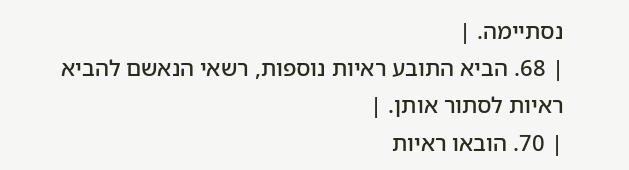נסתיימה. |
| 68. הביא התובע ראיות נוספות, רשאי הנאשם להביא ראיות לסתור אותן. |
| 70. הובאו ראיות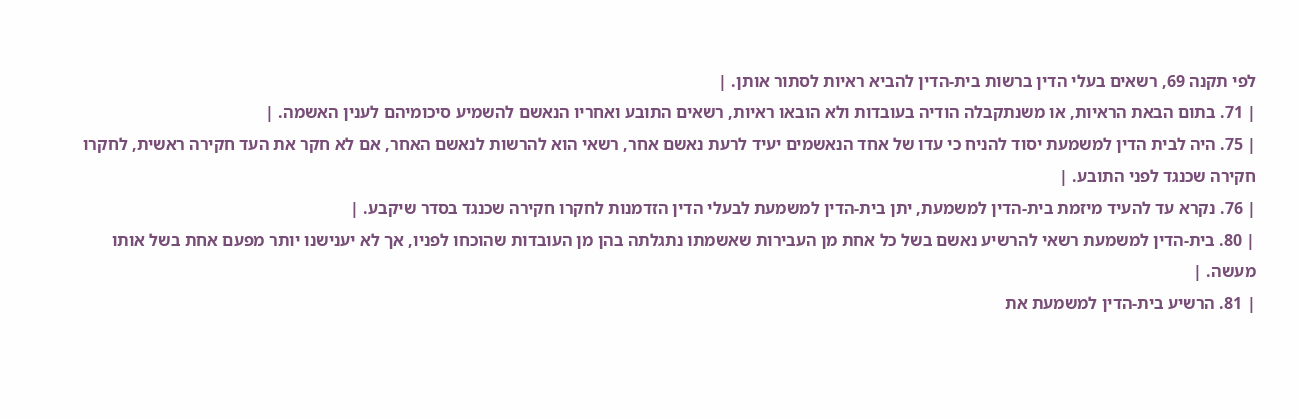לפי תקנה 69, רשאים בעלי הדין ברשות בית-הדין להביא ראיות לסתור אותן. |
| 71. בתום הבאת הראיות, או משנתקבלה הודיה בעובדות ולא הובאו ראיות, רשאים התובע ואחריו הנאשם להשמיע סיכומיהם לענין האשמה. |
| 75. היה לבית הדין למשמעת יסוד להניח כי עדו של אחד הנאשמים יעיד לרעת נאשם אחר, רשאי הוא להרשות לנאשם האחר, אם לא חקר את העד חקירה ראשית, לחקרו חקירה שכנגד לפני התובע. |
| 76. נקרא עד להעיד מיזמת בית-הדין למשמעת, יתן בית-הדין למשמעת לבעלי הדין הזדמנות לחקרו חקירה שכנגד בסדר שיקבע. |
| 80. בית-הדין למשמעת רשאי להרשיע נאשם בשל כל אחת מן העבירות שאשמתו נתגלתה בהן מן העובדות שהוכחו לפניו, אך לא יענישנו יותר מפעם אחת בשל אותו מעשה. |
| 81. הרשיע בית-הדין למשמעת את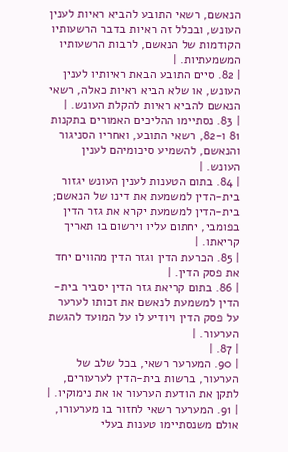הנאשם, רשאי התובע להביא ראיות לענין העונש, ובכלל זה ראיות בדבר הרשעותיו הקודמות של הנאשם, לרבות הרשעותיו המשמעתיות. |
| 82. סיים התובע הבאת ראיותיו לענין העונש, או שלא הביא ראיות כאלה, רשאי הנאשם להביא ראיות להקלת העונש. |
| 83. נסתיימו ההליכים האמורים בתקנות 81 ו-82, רשאי התובע, ואחריו הסניגור והנאשם, להשמיע סיכומיהם לענין העונש. |
| 84. בתום הטענות לענין העונש יגזור בית-הדין למשמעת את דינו של הנאשם; בית-הדין למשמעת יקרא את גזר הדין בפומבי, יחתום עליו וירשום בו תאריך קריאתו. |
| 85. הכרעת הדין וגזר הדין מהווים יחד את פסק הדין. |
| 86. בתום קריאת גזר הדין יסביר בית-הדין למשמעת לנאשם את זכותו לערער על פסק הדין ויודיע לו על המועד להגשת הערעור. |
| 87. |
| 90. המערער רשאי, בכל שלב של הערעור, ברשות בית-הדין לערעורים, לתקן את הודעת הערעור או את נימוקיו. |
| 91. המערער רשאי לחזור בו מערעורו, אולם משנסתיימו טענות בעלי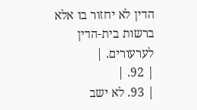הדין לא יחזור בו אלא ברשות בית-הדין לערעורים. |
| 92. |
| 93. לא ישב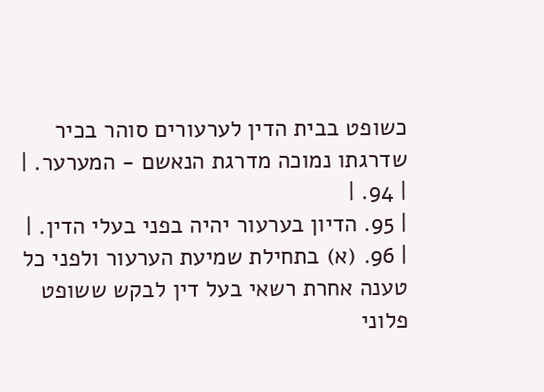כשופט בבית הדין לערעורים סוהר בכיר שדרגתו נמוכה מדרגת הנאשם - המערער. |
| 94. |
| 95. הדיון בערעור יהיה בפני בעלי הדין. |
| 96. (א) בתחילת שמיעת הערעור ולפני כל טענה אחרת רשאי בעל דין לבקש ששופט פלוני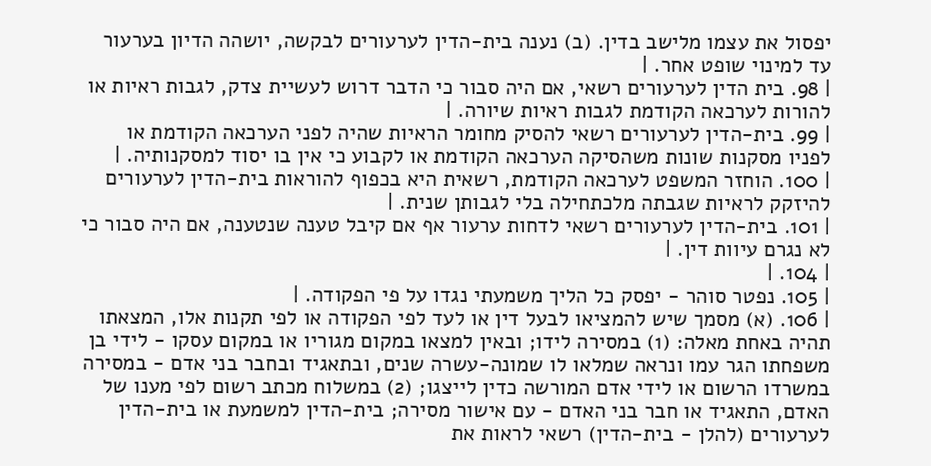יפסול את עצמו מלישב בדין. (ב) נענה בית-הדין לערעורים לבקשה, יושהה הדיון בערעור עד למינוי שופט אחר. |
| 98. בית הדין לערעורים רשאי, אם היה סבור כי הדבר דרוש לעשיית צדק, לגבות ראיות או להורות לערכאה הקודמת לגבות ראיות שיורה. |
| 99. בית-הדין לערעורים רשאי להסיק מחומר הראיות שהיה לפני הערכאה הקודמת או לפניו מסקנות שונות משהסיקה הערכאה הקודמת או לקבוע כי אין בו יסוד למסקנותיה. |
| 100. הוחזר המשפט לערכאה הקודמת, רשאית היא בכפוף להוראות בית-הדין לערעורים להיזקק לראיות שגבתה מלכתחילה בלי לגבותן שנית. |
| 101. בית-הדין לערעורים רשאי לדחות ערעור אף אם קיבל טענה שנטענה, אם היה סבור כי לא נגרם עיוות דין. |
| 104. |
| 105. נפטר סוהר - יפסק כל הליך משמעתי נגדו על פי הפקודה. |
| 106. (א) מסמך שיש להמציאו לבעל דין או לעד לפי הפקודה או לפי תקנות אלו, המצאתו תהיה באחת מאלה: (1) במסירה לידו; ובאין למצאו במקום מגוריו או במקום עסקו - לידי בן משפחתו הגר עמו ונראה שמלאו לו שמונה-עשרה שנים, ובתאגיד ובחבר בני אדם - במסירה במשרדו הרשום או לידי אדם המורשה כדין לייצגו; (2) במשלוח מכתב רשום לפי מענו של האדם, התאגיד או חבר בני האדם - עם אישור מסירה; בית-הדין למשמעת או בית-הדין לערעורים (להלן - בית-הדין) רשאי לראות את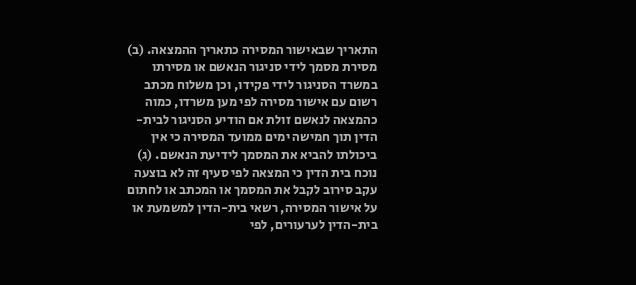התאריך שבאישור המסירה כתאריך ההמצאה. (ב) מסירת מסמך לידי סניגור הנאשם או מסירתו במשרד הסניגור לידי פקידו, וכן משלוח מכתב רשום עם אישור מסירה לפי מען משרדו, כמוה כהמצאה לנאשם זולת אם הודיע הסניגור לבית-הדין תוך חמישה ימים ממועד המסירה כי אין ביכולתו להביא את המסמך לידיעת הנאשם. (ג) נוכח בית הדין כי המצאה לפי סעיף זה לא בוצעה עקב סירוב לקבל את המסמך או המכתב או לחתום על אישור המסירה, רשאי בית-הדין למשמעת או בית-הדין לערעורים, לפי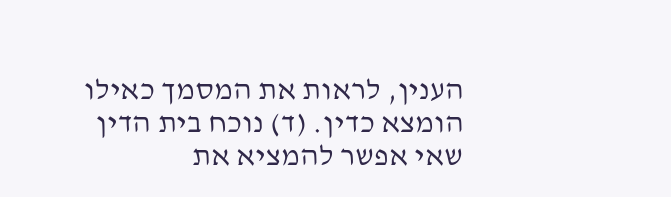הענין, לראות את המסמך כאילו הומצא כדין. (ד) נוכח בית הדין שאי אפשר להמציא את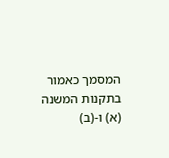המסמך כאמור בתקנות המשנה (א) ו-(ב)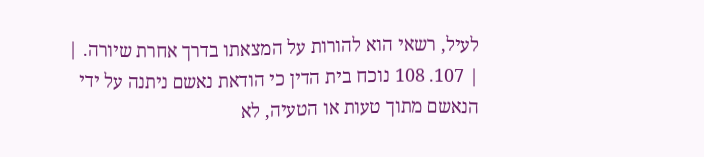לעיל, רשאי הוא להורות על המצאתו בדרך אחרת שיורה. |
| 107. 108 נוכח בית הדין כי הודאת נאשם ניתנה על ידי הנאשם מתוך טעות או הטעיה, לא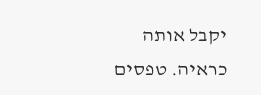יקבל אותה כראיה. טפסים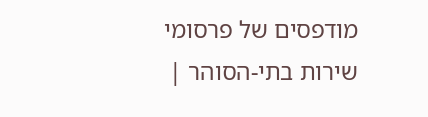מודפסים של פרסומי שירות בתי-הסוהר |